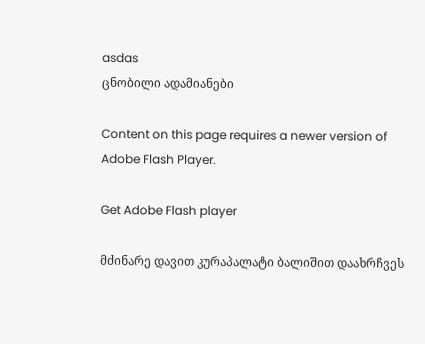asdas
ცნობილი ადამიანები

Content on this page requires a newer version of Adobe Flash Player.

Get Adobe Flash player

მძინარე დავით კურაპალატი ბალიშით დაახრჩვეს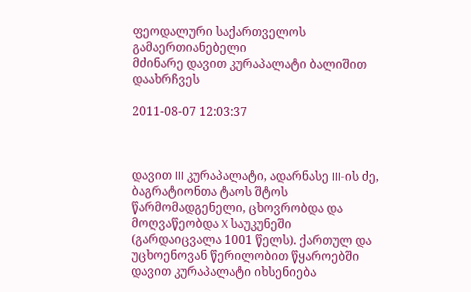ფეოდალური საქართველოს გამაერთიანებელი
მძინარე დავით კურაპალატი ბალიშით დაახრჩვეს

2011-08-07 12:03:37



დავით III კურაპალატი, ადარნასე III-ის ძე, ბაგრატიონთა ტაოს შტოს წარმომადგენელი, ცხოვრობდა და მოღვაწეობდა X საუკუნეში (გარდაიცვალა 1001 წელს). ქართულ და უცხოენოვან წერილობით წყაროებში დავით კურაპალატი იხსენიება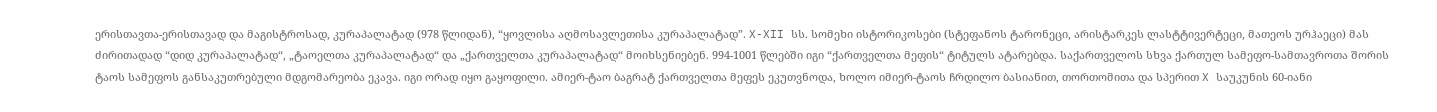ერისთავთა-ერისთავად და მაგისტროსად, კურაპალატად (978 წლიდან), “ყოვლისა აღმოსავლეთისა კურაპალატად”. X-XII სს. სომეხი ისტორიკოსები (სტეფანოს ტარონეცი, არისტარკეს ლასტტივერტეცი, მათეოს ურჰაეცი) მას ძირითადად “დიდ კურაპალატად“, „ტაოელთა კურაპალატად“ და „ქართველთა კურაპალატად“ მოიხსენიებენ. 994-1001 წლებში იგი “ქართველთა მეფის“ ტიტულს ატარებდა. საქართველოს სხვა ქართულ სამეფო-სამთავროთა შორის ტაოს სამეფოს განსაკუთრებული მდგომარეობა ეკავა. იგი ორად იყო გაყოფილი. ამიერ-ტაო ბაგრატ ქართველთა მეფეს ეკუთვნოდა, ხოლო იმიერ-ტაოს ჩრდილო ბასიანით, თორთომითა და სპერით X საუკუნის 60-იანი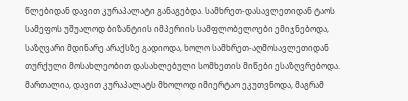წლებიდან დავით კურაპალატი განაგებდა. სამხრეთ-დასავლეთიდან ტაოს სამეფოს უშუალოდ ბიზანტიის იმპერიის სამფლობელოები ემიჯნებოდა, საზღვარი მდინარე არაქსზე გადიოდა, ხოლო სამხრეთ-აღმოსავლეთიდან თურქული მოსახლეობით დასახლებული სომხეთის მიწები ესაზღვრებოდა. მართალია, დავით კურაპალატს მხოლოდ იმიერტაო ეკუთვნოდა, მაგრამ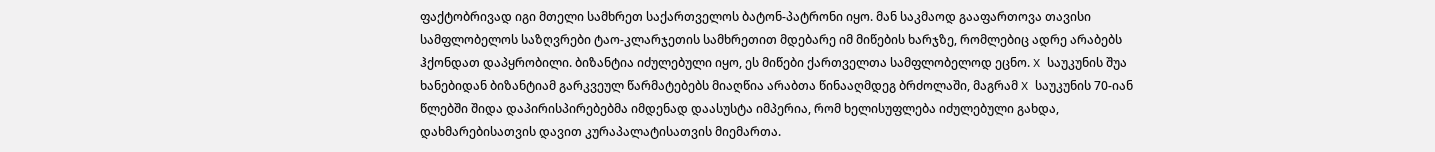ფაქტობრივად იგი მთელი სამხრეთ საქართველოს ბატონ-პატრონი იყო. მან საკმაოდ გააფართოვა თავისი სამფლობელოს საზღვრები ტაო-კლარჯეთის სამხრეთით მდებარე იმ მიწების ხარჯზე, რომლებიც ადრე არაბებს ჰქონდათ დაპყრობილი. ბიზანტია იძულებული იყო, ეს მიწები ქართველთა სამფლობელოდ ეცნო. X საუკუნის შუა ხანებიდან ბიზანტიამ გარკვეულ წარმატებებს მიაღწია არაბთა წინააღმდეგ ბრძოლაში, მაგრამ X საუკუნის 70-იან წლებში შიდა დაპირისპირებებმა იმდენად დაასუსტა იმპერია, რომ ხელისუფლება იძულებული გახდა, დახმარებისათვის დავით კურაპალატისათვის მიემართა.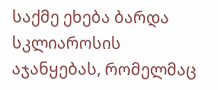საქმე ეხება ბარდა სკლიაროსის აჯანყებას, რომელმაც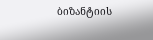ბიზანტიის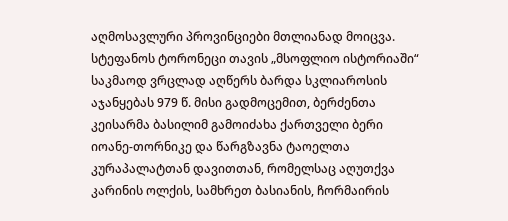აღმოსავლური პროვინციები მთლიანად მოიცვა. სტეფანოს ტორონეცი თავის „მსოფლიო ისტორიაში“ საკმაოდ ვრცლად აღწერს ბარდა სკლიაროსის აჯანყებას 979 წ. მისი გადმოცემით, ბერძენთა კეისარმა ბასილიმ გამოიძახა ქართველი ბერი იოანე-თორნიკე და წარგზავნა ტაოელთა კურაპალატთან დავითთან, რომელსაც აღუთქვა კარინის ოლქის, სამხრეთ ბასიანის, ჩორმაირის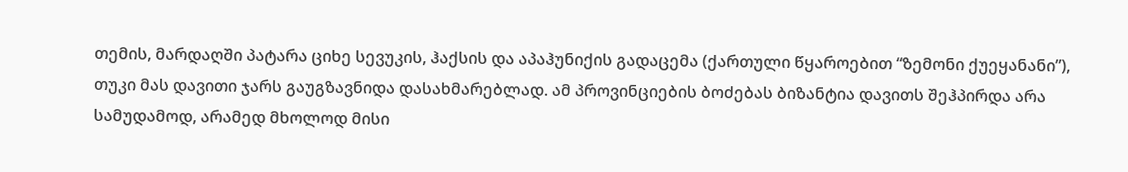თემის, მარდაღში პატარა ციხე სევუკის, ჰაქსის და აპაჰუნიქის გადაცემა (ქართული წყაროებით “ზემონი ქუეყანანი”), თუკი მას დავითი ჯარს გაუგზავნიდა დასახმარებლად. ამ პროვინციების ბოძებას ბიზანტია დავითს შეჰპირდა არა სამუდამოდ, არამედ მხოლოდ მისი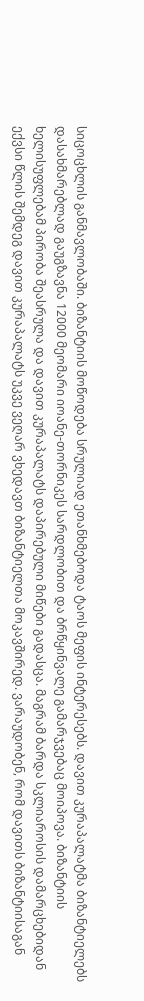სიცოცხლის განმავლობაში. ბიზანტიის მოწოდება სრულიად ეთანხმებოდა ტაოს მეფის ინტერესებს. დავით კურაპალატმა ბიზანტიელებს დასახმარებლად გაუგზავნა 12000 მეომარი იოანე-თორნიკეს სარდლობით და ბრწყინვალე გამარჯვებაც მოიპოვა. ბიზანტიის ხელისუფლებამ პირობა შეასრულა და დავით კურაპალატს დაპირებული მიწები გადასცა. მაგრამ ბარდა სკლიაროსის დამარცხებიდან ექვსი წლის შემდეგ დავით კურაპალატს უკვე ვეღარ ვხედავთ ბიზანტიელთა მოკავშირედ. ვარაუდობენ, რომ დავითს ბიზანტიისაგან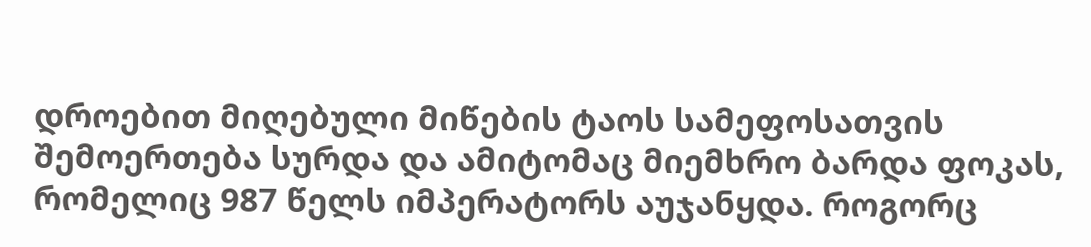დროებით მიღებული მიწების ტაოს სამეფოსათვის შემოერთება სურდა და ამიტომაც მიემხრო ბარდა ფოკას, რომელიც 987 წელს იმპერატორს აუჯანყდა. როგორც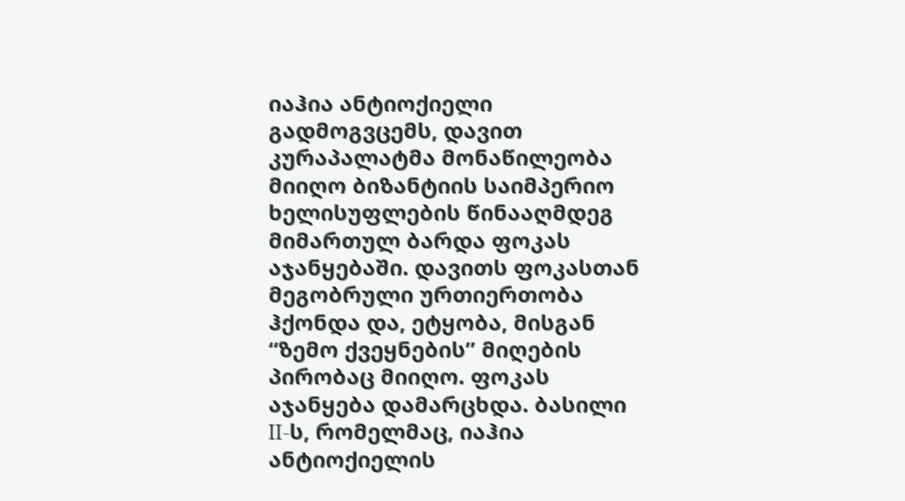იაჰია ანტიოქიელი გადმოგვცემს, დავით კურაპალატმა მონაწილეობა მიიღო ბიზანტიის საიმპერიო ხელისუფლების წინააღმდეგ მიმართულ ბარდა ფოკას აჯანყებაში. დავითს ფოკასთან მეგობრული ურთიერთობა ჰქონდა და, ეტყობა, მისგან “ზემო ქვეყნების” მიღების პირობაც მიიღო. ფოკას აჯანყება დამარცხდა. ბასილი II-ს, რომელმაც, იაჰია ანტიოქიელის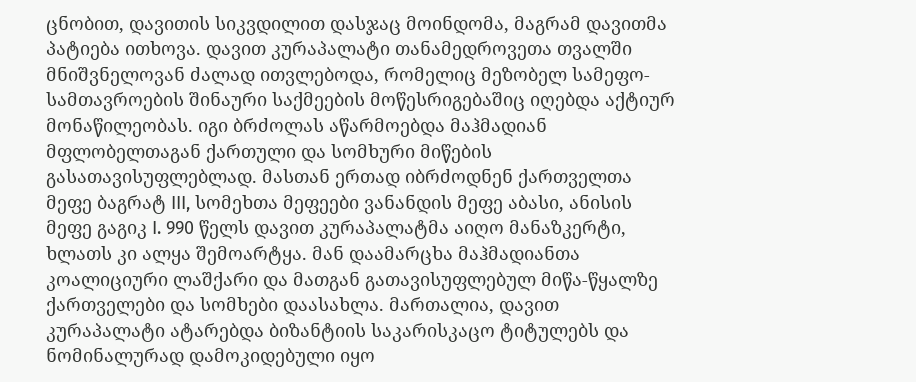ცნობით, დავითის სიკვდილით დასჯაც მოინდომა, მაგრამ დავითმა პატიება ითხოვა. დავით კურაპალატი თანამედროვეთა თვალში მნიშვნელოვან ძალად ითვლებოდა, რომელიც მეზობელ სამეფო-სამთავროების შინაური საქმეების მოწესრიგებაშიც იღებდა აქტიურ მონაწილეობას. იგი ბრძოლას აწარმოებდა მაჰმადიან მფლობელთაგან ქართული და სომხური მიწების გასათავისუფლებლად. მასთან ერთად იბრძოდნენ ქართველთა მეფე ბაგრატ III, სომეხთა მეფეები ვანანდის მეფე აბასი, ანისის მეფე გაგიკ I. 990 წელს დავით კურაპალატმა აიღო მანაზკერტი, ხლათს კი ალყა შემოარტყა. მან დაამარცხა მაჰმადიანთა კოალიციური ლაშქარი და მათგან გათავისუფლებულ მიწა-წყალზე ქართველები და სომხები დაასახლა. მართალია, დავით კურაპალატი ატარებდა ბიზანტიის საკარისკაცო ტიტულებს და ნომინალურად დამოკიდებული იყო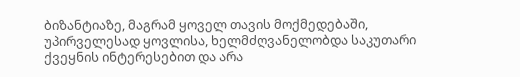ბიზანტიაზე, მაგრამ ყოველ თავის მოქმედებაში, უპირველესად ყოვლისა, ხელმძღვანელობდა საკუთარი ქვეყნის ინტერესებით და არა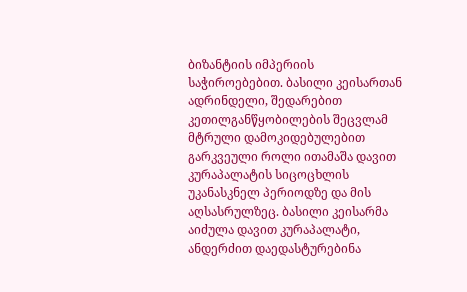ბიზანტიის იმპერიის საჭიროებებით. ბასილი კეისართან ადრინდელი, შედარებით კეთილგანწყობილების შეცვლამ მტრული დამოკიდებულებით გარკვეული როლი ითამაშა დავით კურაპალატის სიცოცხლის უკანასკნელ პერიოდზე და მის აღსასრულზეც. ბასილი კეისარმა აიძულა დავით კურაპალატი, ანდერძით დაედასტურებინა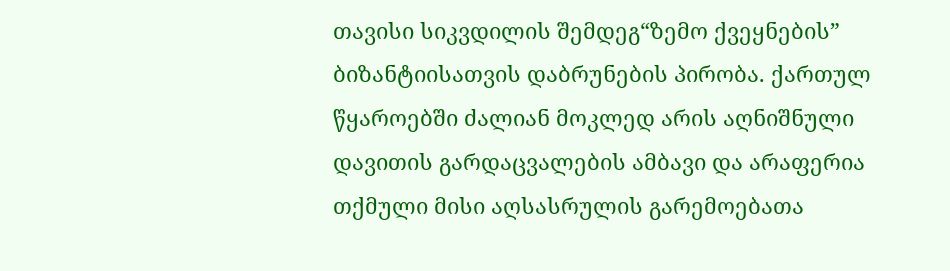თავისი სიკვდილის შემდეგ“ზემო ქვეყნების” ბიზანტიისათვის დაბრუნების პირობა. ქართულ წყაროებში ძალიან მოკლედ არის აღნიშნული დავითის გარდაცვალების ამბავი და არაფერია თქმული მისი აღსასრულის გარემოებათა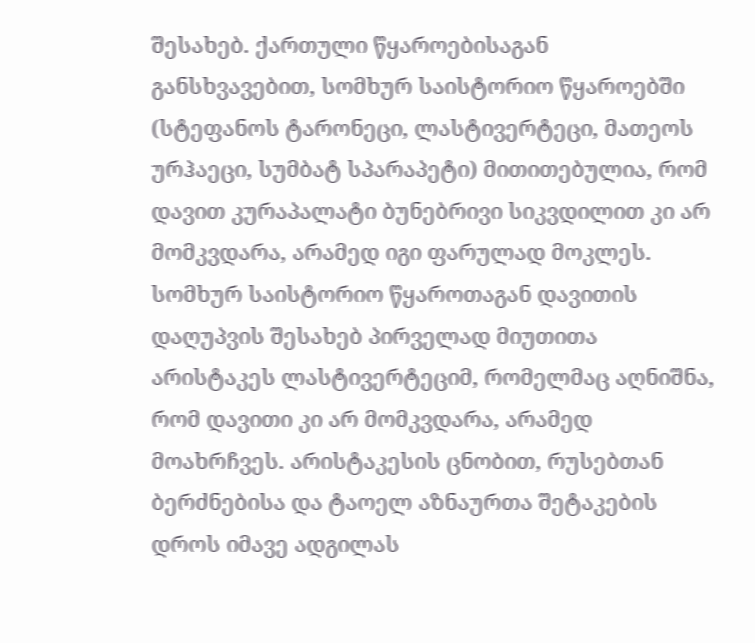შესახებ. ქართული წყაროებისაგან განსხვავებით, სომხურ საისტორიო წყაროებში (სტეფანოს ტარონეცი, ლასტივერტეცი, მათეოს ურჰაეცი, სუმბატ სპარაპეტი) მითითებულია, რომ დავით კურაპალატი ბუნებრივი სიკვდილით კი არ მომკვდარა, არამედ იგი ფარულად მოკლეს. სომხურ საისტორიო წყაროთაგან დავითის დაღუპვის შესახებ პირველად მიუთითა არისტაკეს ლასტივერტეციმ, რომელმაც აღნიშნა, რომ დავითი კი არ მომკვდარა, არამედ მოახრჩვეს. არისტაკესის ცნობით, რუსებთან ბერძნებისა და ტაოელ აზნაურთა შეტაკების დროს იმავე ადგილას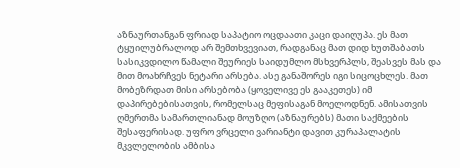აზნაურთანგან ფრიად საპატიო ოცდაათი კაცი დაიღუპა. ეს მათ ტყუილუბრალოდ არ შემთხვევიათ, რადგანაც მათ დიდ ხუთშაბათს სასიკვდილო წამალი შეურიეს საიდუმლო მსხვერპლს, შეასვეს მას და მით მოახრჩვეს ნეტარი არსება. ასე განაშორეს იგი სიცოცხლეს. მათ მობეზრდათ მისი არსებობა (ყოველივე ეს გააკეთეს) იმ დაპირებებისათვის, რომელსაც მეფისაგან მოელოდნენ. ამისათვის ღმერთმა სამართლიანად მოუზღო (აზნაურებს) მათი საქმეების შესაფერისად. უფრო ვრცელი ვარიანტი დავით კურაპალატის მკვლელობის ამბისა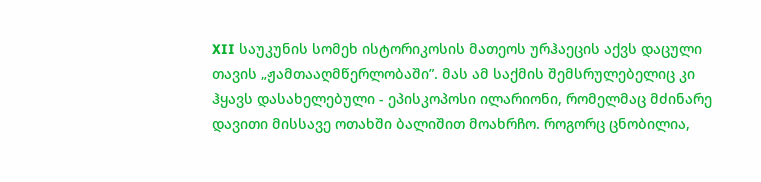XII საუკუნის სომეხ ისტორიკოსის მათეოს ურჰაეცის აქვს დაცული თავის „ჟამთააღმწერლობაში”. მას ამ საქმის შემსრულებელიც კი ჰყავს დასახელებული - ეპისკოპოსი ილარიონი, რომელმაც მძინარე დავითი მისსავე ოთახში ბალიშით მოახრჩო. როგორც ცნობილია,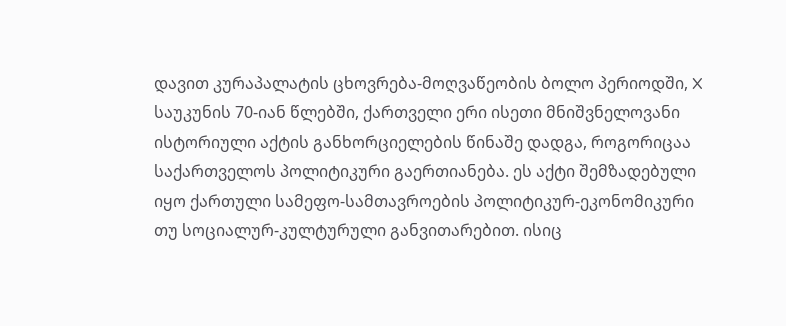დავით კურაპალატის ცხოვრება-მოღვაწეობის ბოლო პერიოდში, X საუკუნის 70-იან წლებში, ქართველი ერი ისეთი მნიშვნელოვანი ისტორიული აქტის განხორციელების წინაშე დადგა, როგორიცაა საქართველოს პოლიტიკური გაერთიანება. ეს აქტი შემზადებული იყო ქართული სამეფო-სამთავროების პოლიტიკურ-ეკონომიკური თუ სოციალურ-კულტურული განვითარებით. ისიც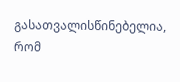გასათვალისწინებელია, რომ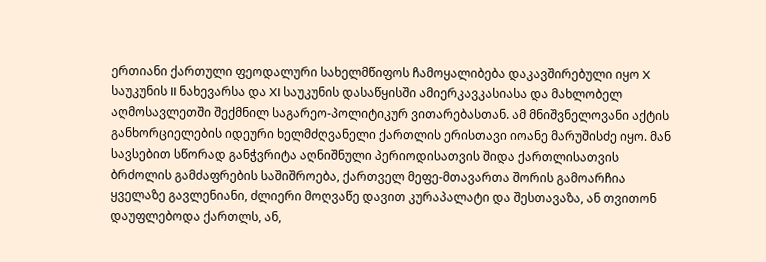ერთიანი ქართული ფეოდალური სახელმწიფოს ჩამოყალიბება დაკავშირებული იყო X საუკუნის II ნახევარსა და XI საუკუნის დასაწყისში ამიერკავკასიასა და მახლობელ აღმოსავლეთში შექმნილ საგარეო-პოლიტიკურ ვითარებასთან. ამ მნიშვნელოვანი აქტის განხორციელების იდეური ხელმძღვანელი ქართლის ერისთავი იოანე მარუშისძე იყო. მან სავსებით სწორად განჭვრიტა აღნიშნული პერიოდისათვის შიდა ქართლისათვის ბრძოლის გამძაფრების საშიშროება, ქართველ მეფე-მთავართა შორის გამოარჩია ყველაზე გავლენიანი, ძლიერი მოღვაწე დავით კურაპალატი და შესთავაზა, ან თვითონ დაუფლებოდა ქართლს, ან,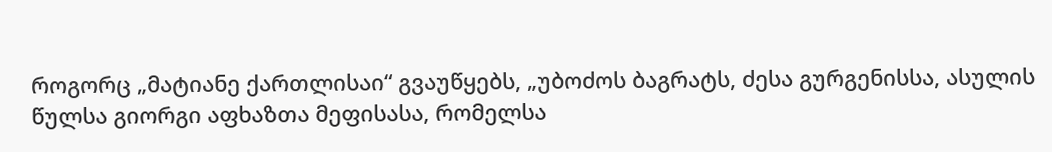როგორც „მატიანე ქართლისაი“ გვაუწყებს, „უბოძოს ბაგრატს, ძესა გურგენისსა, ასულის წულსა გიორგი აფხაზთა მეფისასა, რომელსა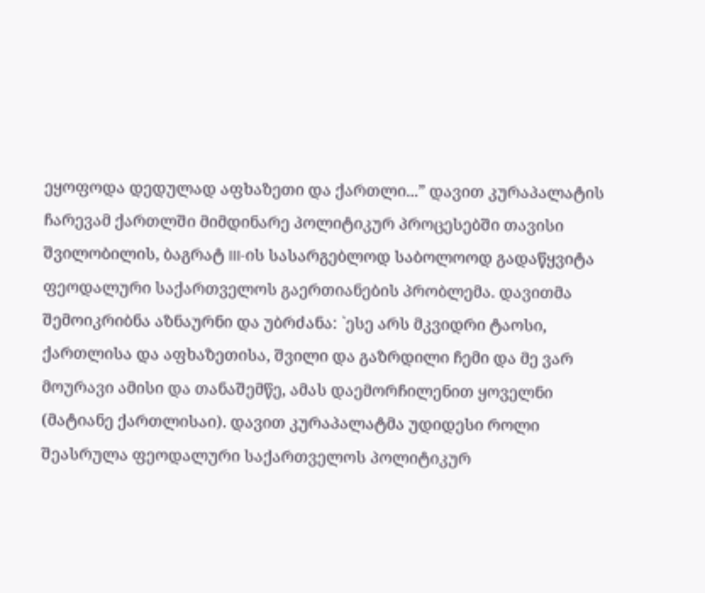ეყოფოდა დედულად აფხაზეთი და ქართლი...” დავით კურაპალატის ჩარევამ ქართლში მიმდინარე პოლიტიკურ პროცესებში თავისი შვილობილის, ბაგრატ III-ის სასარგებლოდ საბოლოოდ გადაწყვიტა ფეოდალური საქართველოს გაერთიანების პრობლემა. დავითმა შემოიკრიბნა აზნაურნი და უბრძანა: `ესე არს მკვიდრი ტაოსი, ქართლისა და აფხაზეთისა, შვილი და გაზრდილი ჩემი და მე ვარ მოურავი ამისი და თანაშემწე, ამას დაემორჩილენით ყოველნი (მატიანე ქართლისაი). დავით კურაპალატმა უდიდესი როლი შეასრულა ფეოდალური საქართველოს პოლიტიკურ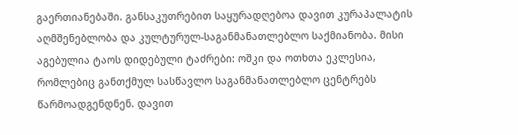გაერთიანებაში. განსაკუთრებით საყურადღებოა დავით კურაპალატის აღმშენებლობა და კულტურულ-საგანმანათლებლო საქმიანობა. მისი აგებულია ტაოს დიდებული ტაძრები: ოშკი და ოთხთა ეკლესია, რომლებიც განთქმულ სასწავლო საგანმანათლებლო ცენტრებს წარმოადგენდნენ. დავით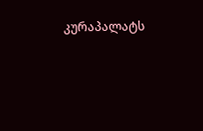კურაპალატს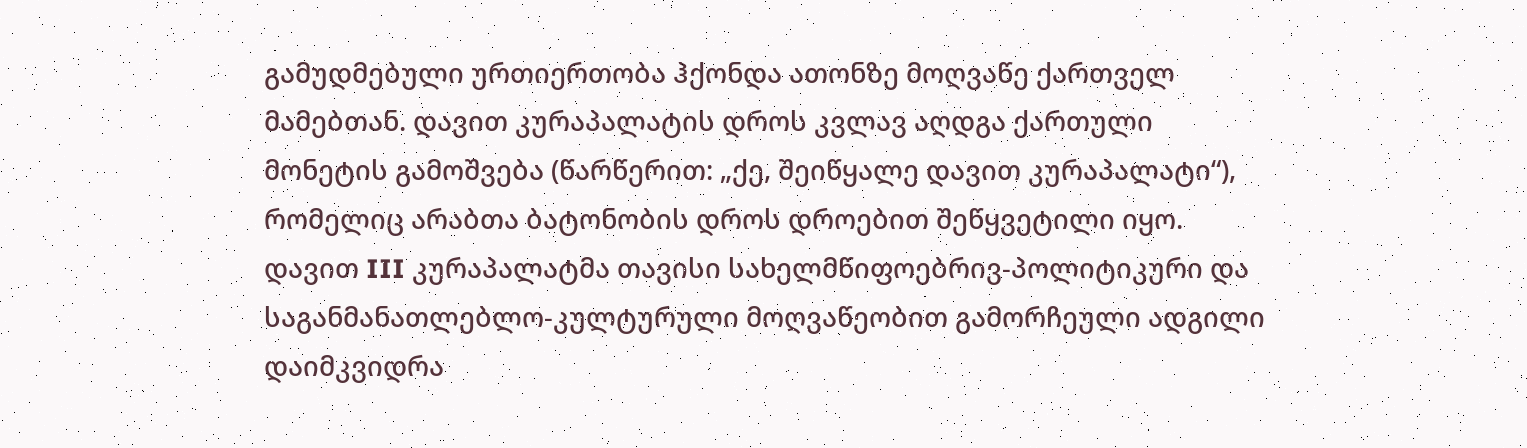გამუდმებული ურთიერთობა ჰქონდა ათონზე მოღვაწე ქართველ მამებთან. დავით კურაპალატის დროს კვლავ აღდგა ქართული მონეტის გამოშვება (წარწერით: „ქე, შეიწყალე დავით კურაპალატი“), რომელიც არაბთა ბატონობის დროს დროებით შეწყვეტილი იყო. დავით III კურაპალატმა თავისი სახელმწიფოებრივ-პოლიტიკური და საგანმანათლებლო-კულტურული მოღვაწეობით გამორჩეული ადგილი დაიმკვიდრა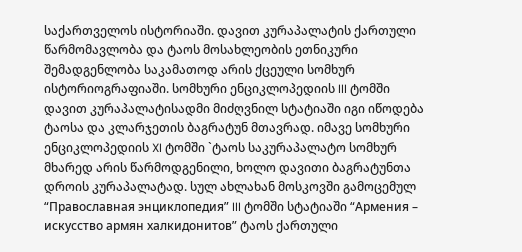საქართველოს ისტორიაში. დავით კურაპალატის ქართული წარმომავლობა და ტაოს მოსახლეობის ეთნიკური შემადგენლობა საკამათოდ არის ქცეული სომხურ ისტორიოგრაფიაში. სომხური ენციკლოპედიის III ტომში დავით კურაპალატისადმი მიძღვნილ სტატიაში იგი იწოდება ტაოსა და კლარჯეთის ბაგრატუნ მთავრად. იმავე სომხური ენციკლოპედიის XI ტომში `ტაოს საკურაპალატო სომხურ მხარედ არის წარმოდგენილი, ხოლო დავითი ბაგრატუნთა დროის კურაპალატად. სულ ახლახან მოსკოვში გამოცემულ “Православная энциклопедия” III ტომში სტატიაში “Армения – искусство армян халкидонитов” ტაოს ქართული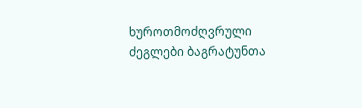ხუროთმოძღვრული ძეგლები ბაგრატუნთა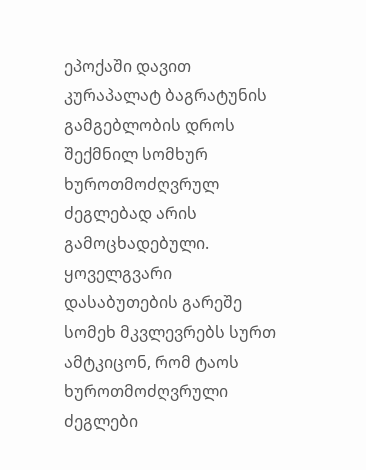ეპოქაში დავით კურაპალატ ბაგრატუნის გამგებლობის დროს შექმნილ სომხურ ხუროთმოძღვრულ ძეგლებად არის გამოცხადებული. ყოველგვარი დასაბუთების გარეშე სომეხ მკვლევრებს სურთ ამტკიცონ, რომ ტაოს ხუროთმოძღვრული ძეგლები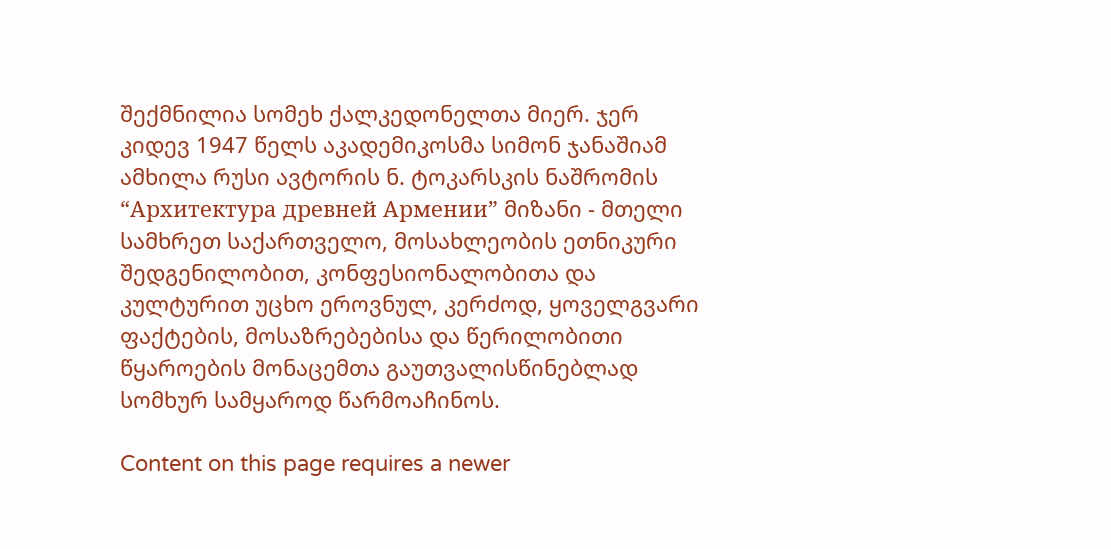შექმნილია სომეხ ქალკედონელთა მიერ. ჯერ კიდევ 1947 წელს აკადემიკოსმა სიმონ ჯანაშიამ ამხილა რუსი ავტორის ნ. ტოკარსკის ნაშრომის “Архитектура древней Армении” მიზანი - მთელი სამხრეთ საქართველო, მოსახლეობის ეთნიკური შედგენილობით, კონფესიონალობითა და კულტურით უცხო ეროვნულ, კერძოდ, ყოველგვარი ფაქტების, მოსაზრებებისა და წერილობითი წყაროების მონაცემთა გაუთვალისწინებლად სომხურ სამყაროდ წარმოაჩინოს.

Content on this page requires a newer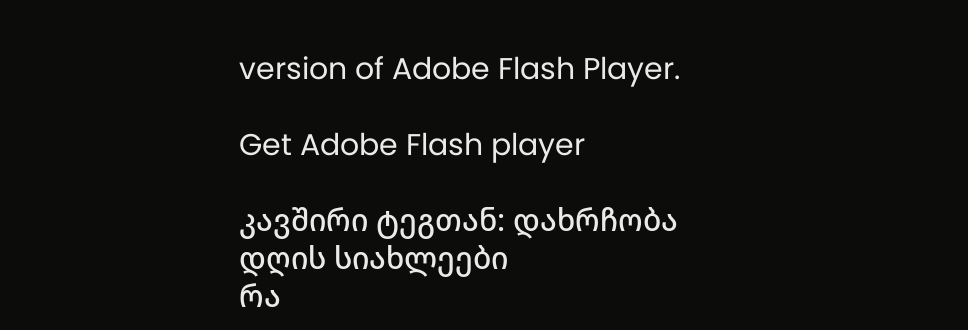version of Adobe Flash Player.

Get Adobe Flash player

კავშირი ტეგთან: დახრჩობა
დღის სიახლეები
რა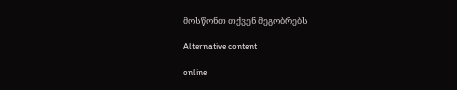მოსწონთ თქვენ მეგობრებს

Alternative content

online